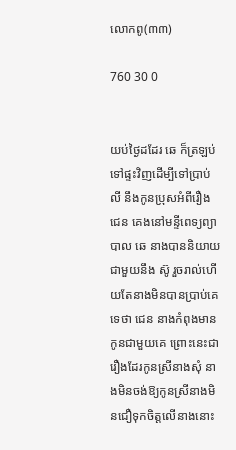លោកពូ(៣៣)

760 30 0


យប់ថ្ងៃដដែរ ឆេ ក៏ត្រឡប់ទៅផ្ទះវិញដើម្បីទៅប្រាប់ លី នឹងកូនប្រុសអំពីរឿង ជេន គេងនៅមន្ទីពេទ្យព្យាបាល ឆេ នាងបាននិយាយជាមួយនឹង ស៊ូ រួចរាល់ហើយតែនាងមិនបានប្រាប់គេទេថា ជេន នាងកំពុងមានកូនជាមួយគេ ព្រោះនេះជារឿងដែរកូនស្រីនាងសុំ នាងមិនចង់ឱ្យកូនស្រីនាងមិនជឿទុកចិត្តលើនាងនោះ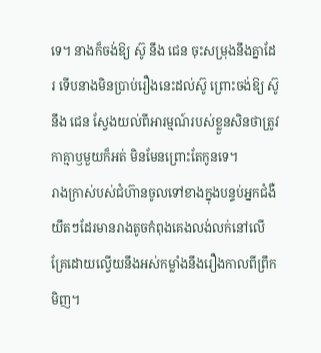ទេ។ នាងក៏ចង់ឱ្យ ស៊ូ នឹង ជេន ចុះសម្រុងនឹងគ្នាដែរ ទើបនាងមិនប្រាប់រឿងនេះដល់ស៊ូ ព្រោះចង់ឱ្យ ស៊ូ នឹង ជេន ស្វែងយល់ពីអារម្មណ៍របស់ខ្លួនសិនថាត្រូវកាគ្មាឫមួយក៏អត់ មិនមែនព្រោះតែកូនទេ។
រាងក្រាស់បស់ជំហ៊ានចូលទៅខាងក្នុងបន្ទប់អ្នកជំងឺ
យឹតៗដែរមានរាងតូចកំពុងគេងលង់លក់នៅលើគ្រែដោយល្វើយនឹងអស់កម្លាំងនឹងរឿងកាលពីព្រឹកមិញ។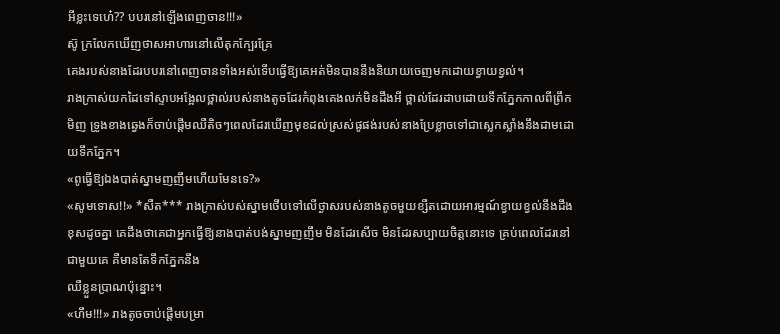អីខ្លះទេហេ៎?? បបរនៅឡើងពេញចាន!!!»
ស៊ូ ក្រលែកឃើញថាសអាហារនៅលើតុកក្បែរគ្រែ
គេងរបស់នាងដែរបបរនៅពេញចានទាំងអស់ទើបធ្វើឱ្យគេអត់មិនបាននឹងនិយាយចេញមកដោយខ្វាយខ្វល់។
រាងក្រាស់យកដៃទៅស្ទាបអង្អែលថ្ពាល់របស់នាងតូចដែរកំពុងគេងលក់មិនដឹងអី ថ្ពាល់ដែរដាបដោយទឹកភ្នែកកាលពីព្រឹកមិញ ទ្រូងខាងឆ្វេងក៏ចាប់ផ្តើមឈឺតិចៗពេលដែរឃើញមុខដល់ស្រស់ផូផង់របស់នាងប្រែខ្លាចទៅជាស្លេកស្លាំងនឹងដាមដោយទឹកភ្នែក។
«ពូធ្វើឱ្យឯងបាត់ស្នាមញញឹមហើយមែនទេ?»
«សូមទោស!!» *សឺត*** រាងក្រាស់បស់ស្នាមថើបទៅលើថ្ងាសរបស់នាងតូចមួយខ្សឺតដោយអារម្មណ៍ខ្វាយខ្វល់នឹងដឹងខុសដូចគ្នា គេដឹងថាគេជាអ្នកធ្វើឱ្យនាងបាត់បង់ស្នាមញញឹម មិនដែរសើច មិនដែរសប្បាយចិត្តនោះទេ គ្រប់ពេលដែរនៅជាមួយគេ គឺមានតែទឹកភ្នែកនឹង
ឈឺខ្លួនប្រាណប៉ុន្នោះ។
«ហឹម!!!» រាងតូចចាប់ផ្តើមបម្រា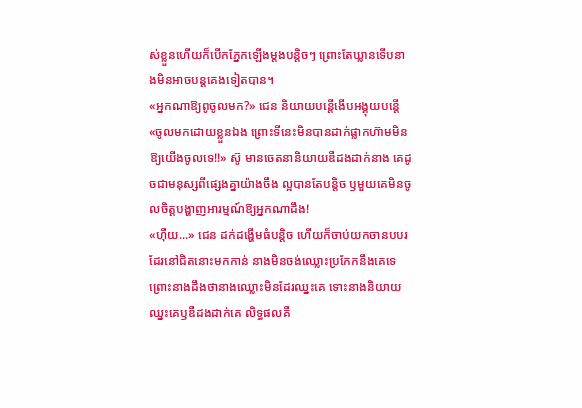ស់ខ្លួនហើយក៏បើកភ្នែកឡើងម្តងបន្តិចៗ ព្រោះតែឃ្លានទើបនាងមិនអាចបន្តគេងទៀតបាន។
«អ្នកណាឱ្យពូចូលមក?» ជេន និយាយបន្តើងើបអង្គុយបន្តើ
«ចូលមកដោយខ្លួនឯង ព្រោះទីនេះមិនបានដាក់ផ្លាកហ៊ាមមិនឱ្យយើងចូលទេ!!» ស៊ូ មានចេតនានិយាយឌឺដងដាក់នាង គេដូចជាមនុស្សពីផ្សេងគ្នាយ៉ាងចឹង ល្អបានតែបន្តិច ឫមួយគេមិនចូលចិត្តបង្ហាញអារម្មណ៍ឱ្យអ្នកណាដឹង!
«ហុឺយ...» ជេន ដក់ដង្ហើមធំបន្តិច ហើយក៏ចាប់យកចានបបរដែរនៅជិតនោះមកកាន់ នាងមិនចង់ឈ្លោះប្រកែកនឹងគេទេ ព្រោះនាងដឹងថានាងឈ្លោះមិនដែរឈ្នះគេ ទោះនាងនិយាយឈ្នះគេឫឌឺដងដាក់គេ លិទ្ធផលគឺ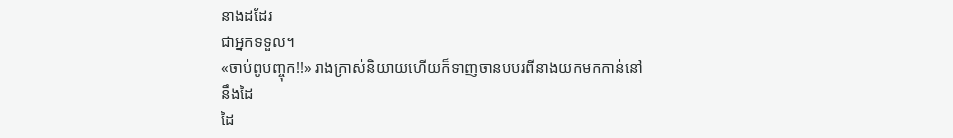នាងដដែរ
ជាអ្នកទទួល។
«ចាប់ពូបញ្ចុក!!» រាងក្រាស់និយាយហើយក៏ទាញចានបបរពីនាងយកមកកាន់នៅនឹងដៃ
ដៃ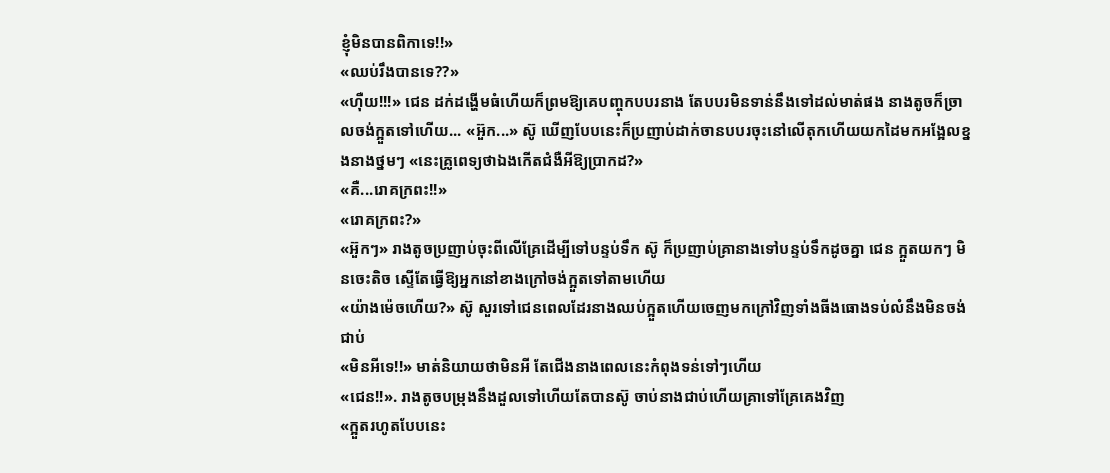ខ្ញុំមិនបានពិកាទេ!!»
«ឈប់រឹងបានទេ??»
«ហុឺយ!!!» ជេន ដក់ដង្ហើមធំហើយក៏ព្រមឱ្យគេបញ្ចុកបបរនាង តែបបរមិនទាន់នឹងទៅដល់មាត់ផង នាងតូចក៏ច្រាលចង់ក្អួតទៅហើយ... «អ៊ួក...» ស៊ូ ឃើញបែបនេះក៏ប្រញាប់ដាក់ចានបបរចុះនៅលើតុកហើយយកដៃមកអង្អែលខ្នងនាងថ្នមៗ «នេះគ្រូពេទ្យថាឯងកើតជំងឺអីឱ្យប្រាកដ?»
«គឺ...រោគក្រពះ!!»
«រោគក្រពះ?»
«អ៊ួកៗ» រាងតូចប្រញាប់ចុះពីលើគ្រែដើម្បីទៅបន្ទប់ទឹក ស៊ូ ក៏ប្រញាប់គ្រានាងទៅបន្ទប់ទឹកដូចគ្នា ជេន ក្អួតយកៗ មិនចេះតិច ស្ទើតែធ្វើឱ្យអ្នកនៅខាងក្រៅចង់ក្អួតទៅតាមហើយ
«យ៉ាងម៉េចហើយ?» ស៊ូ សួរទៅជេនពេលដែរនាងឈប់ក្អួតហើយចេញមកក្រៅវិញទាំងធីងធោងទប់លំនឹងមិនចង់ជាប់
«មិនអីទេ!!» មាត់និយាយថាមិនអី តែជើងនាងពេលនេះកំពុងទន់ទៅៗហើយ
«ជេន!!». រាងតូចបម្រុងនឹងដួលទៅហើយតែបានស៊ូ ចាប់នាងជាប់ហើយគ្រាទៅគ្រែគេងវិញ
«ក្អួតរហូតបែបនេះ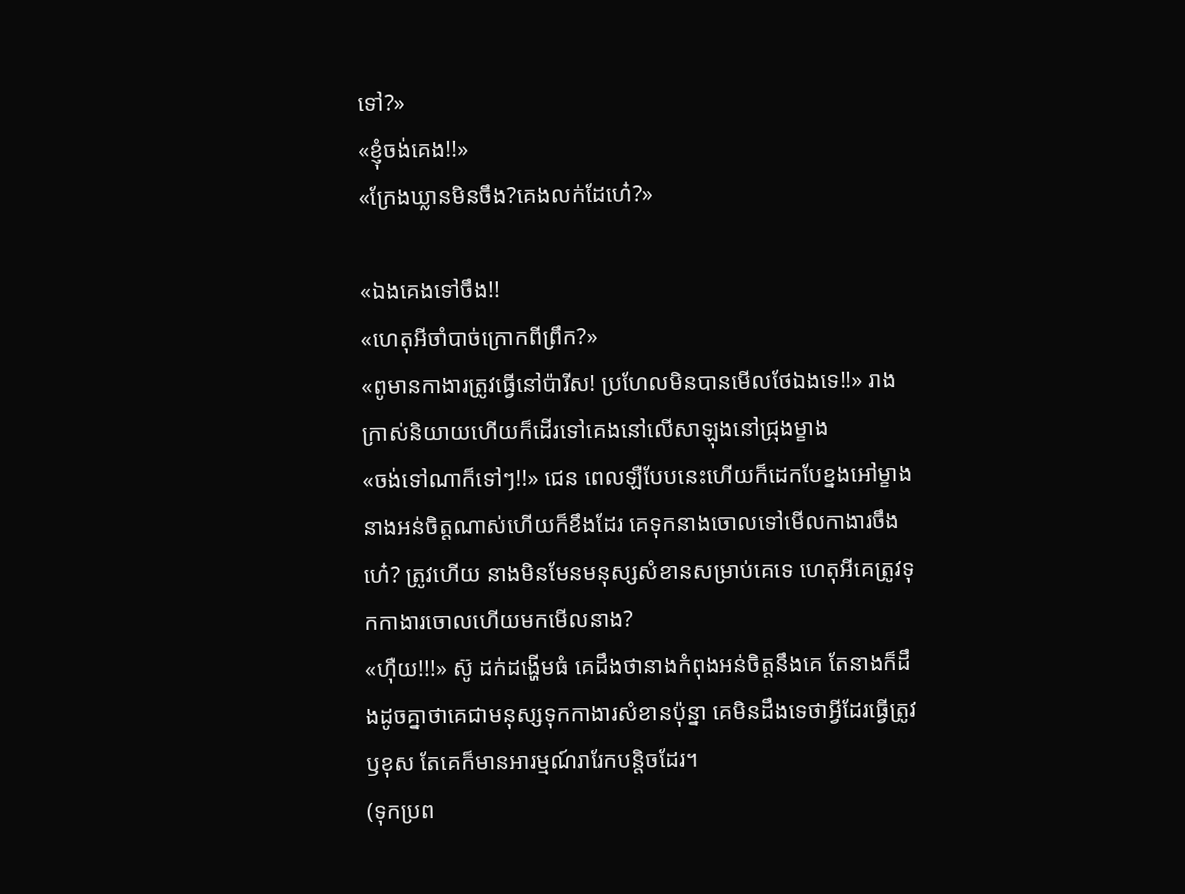ទៅ?»
«ខ្ញុំចង់គេង!!»
«ក្រែងឃ្លានមិនចឹង?គេងលក់ដែហេ៎?»

«ឯងគេងទៅចឹង!!
«ហេតុអីចាំបាច់ក្រោកពីព្រឹក?»
«ពូមានកាងារត្រូវធ្វើនៅប៉ារីស! ប្រហែលមិនបានមើលថែឯងទេ!!» រាងក្រាស់និយាយហើយក៏ដើរទៅគេងនៅលើសាឡុងនៅជ្រុងម្ខាង
«ចង់ទៅណាក៏ទៅៗ!!» ជេន ពេលឡឺបែបនេះហើយក៏ដេកបែខ្នងអៅម្ខាង នាងអន់ចិត្តណាស់ហើយក៏ខឹងដែរ គេទុកនាងចោលទៅមើលកាងារចឹងហេ៎? ត្រូវហើយ នាងមិនមែនមនុស្សសំខានសម្រាប់គេទេ ហេតុអីគេត្រូវទុកកាងារចោលហើយមកមើលនាង?
«ហុឺយ!!!» ស៊ូ ដក់ដង្ហើមធំ គេដឹងថានាងកំពុងអន់ចិត្តនឹងគេ តែនាងក៏ដឹងដូចគ្នាថាគេជាមនុស្សទុកកាងារសំខានប៉ុន្នា គេមិនដឹងទេថាអ្វីដែរធ្វើត្រូវឫខុស តែគេក៏មានអារម្មណ៍រារែកបន្តិចដែរ។
(ទុកប្រព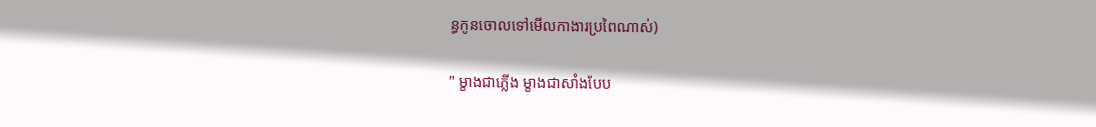ន្ធកូនចោលទៅមើលកាងារប្រពៃណាស់)

" ម្ខាងជាភ្លើង ម្ខាងជាសាំងបែប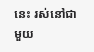នេះ រស់នៅជាមួយ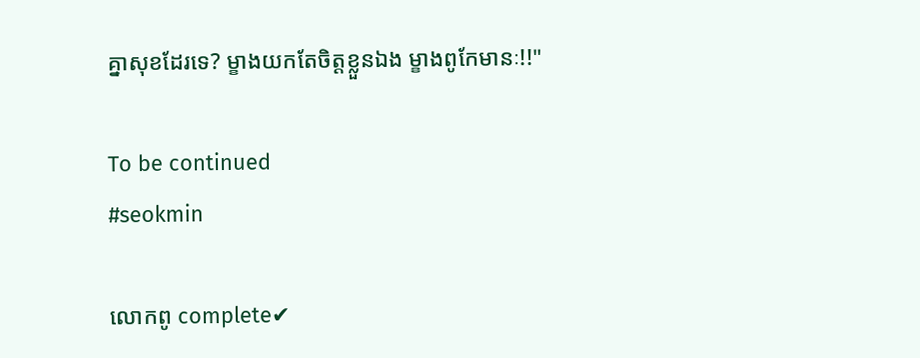គ្នាសុខដែរទេ? ម្ខាងយកតែចិត្តខ្លួនឯង ម្ខាងពូកែមានៈ!!"

To be continued
#seokmin

លោកពូ complete✔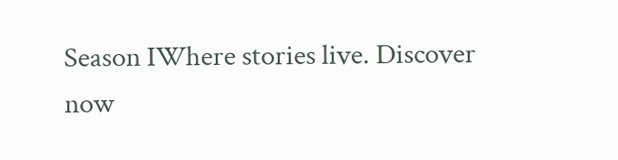Season IWhere stories live. Discover now